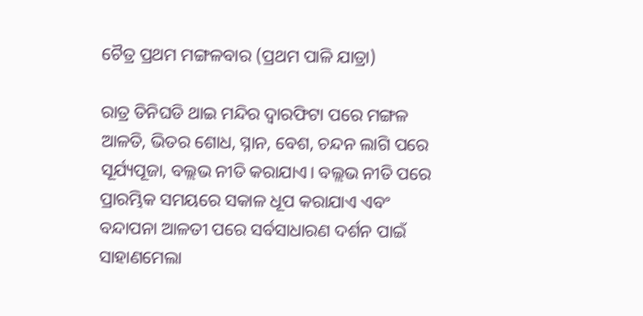ଚୈତ୍ର ପ୍ରଥମ ମଙ୍ଗଳବାର (ପ୍ରଥମ ପାଳି ଯାତ୍ରା)

ରାତ୍ର ତିନିଘଡି ଥାଇ ମନ୍ଦିର ଦ୍ବାରଫିଟା ପରେ ମଙ୍ଗଳ ଆଳତି, ଭିତର ଶୋଧ, ସ୍ନାନ, ବେଶ, ଚନ୍ଦନ ଲାଗି ପରେ ସୂର୍ଯ୍ୟପୂଜା, ବଲ୍ଲଭ ନୀତି କରାଯାଏ। ବଲ୍ଲଭ ନୀତି ପରେ ପ୍ରାରମ୍ଭିକ ସମୟରେ ସକାଳ ଧୂପ କରାଯାଏ ଏବଂ ବନ୍ଦାପନା ଆଳତୀ ପରେ ସର୍ବସାଧାରଣ ଦର୍ଶନ ପାଇଁ ସାହାଣମେଲା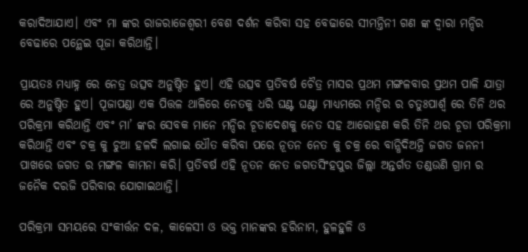କରାଦିଆଯାଏ। ଏବଂ ମା ଙ୍କର ରାଜରାଜେଶ୍ଵରୀ ବେଶ ଦର୍ଶନ କରିବା ସହ ବେଢାରେ ସୀମନ୍ତିନୀ ଗଣ ଙ୍କ ଦ୍ଵାରା ମନ୍ଦିର ବେଢାରେ ପନ୍ଥେଇ ପୂଜା କରିଥାନ୍ତି।

ପ୍ରାୟତଃ ମଧ୍ୟାହ୍ନ ରେ ନେତ୍ର ଉତ୍ସବ ଅନୁଷ୍ଠିତ ହୁଏ। ଏହି ଉତ୍ସବ ପ୍ରତିବର୍ଷ ଚୈତ୍ର ମାସର ପ୍ରଥମ ମଙ୍ଗଳବାର ପ୍ରଥମ ପାଳି ଯାତ୍ରା ରେ ଅନୁଷ୍ଠିତ ହୁଏ। ପୂଜାପଣ୍ଡା ଏକ ପିତ୍ତଳ ଥାଳିରେ ନେତକୁ ଧରି ଘଣ୍ଟ ଘଣ୍ଟା ମାଧ୍ୟମରେ ମନ୍ଦିର ର ଚତୁଃପାର୍ଶ୍ଵ ରେ ତିନି ଥର ପରିକ୍ରମା କରିଥାନ୍ତି ଏବଂ ମା’ ଙ୍କର ସେବକ ମାନେ ମନ୍ଦିର ଚୂଡାଦେଶକୁ ନେତ ସହ ଆରୋହଣ କରି ତିନି ଥର ଚୂଡା ପରିକ୍ରମା କରିଥାନ୍ତି ଏବଂ ଚକ୍ର କୁ ଚୁଆ ହଳଦି ଲଗାଇ ଧୌତ କରିବା ପରେ ନୂତନ ନେତ କୁ ଚକ୍ର ରେ ବାନ୍ଧିଦିଅନ୍ତି ଜଗତ ଜନନୀ ପାଖରେ ଜଗତ ର ମଙ୍ଗଳ କାମନା କରି। ପ୍ରତିବର୍ଷ ଏହି ନୂତନ ନେତ ଜଗତସିଂହପୁର ଜିଲ୍ଲା ଅନ୍ତର୍ଗତ ତଣ୍ଡଉଣି ଗ୍ରାମ ର ଜନୈକ ଦରଜି ପରିବାର ଯୋଗାଇଥାନ୍ତି।

ପରିକ୍ରମା ସମୟରେ ସଂକୀର୍ତ୍ତନ ଦଳ, କାଳେସୀ ଓ ଭକ୍ତ ମାନଙ୍କର ହରିନାମ, ହୁଳହୁଳି ଓ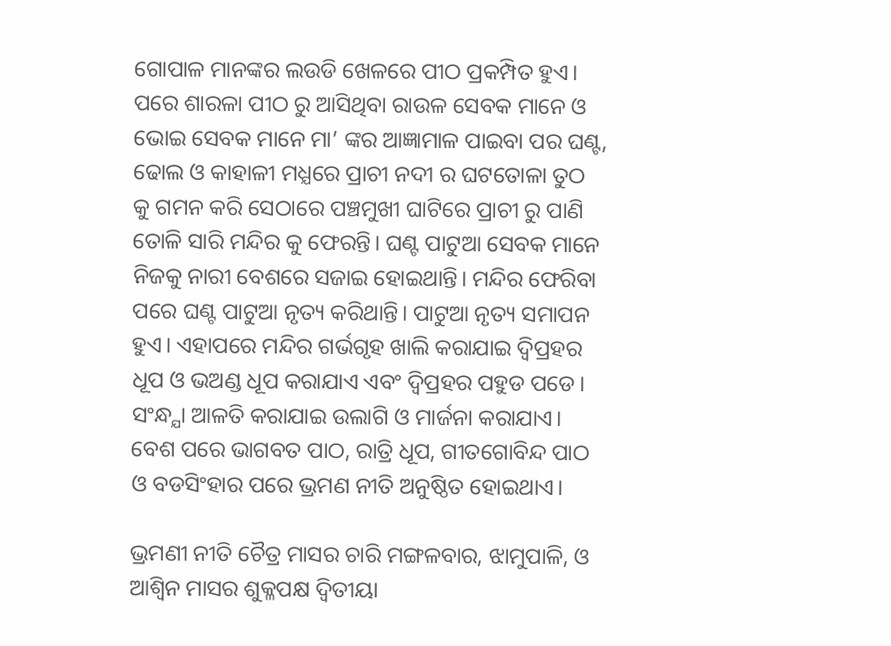ଗୋପାଳ ମାନଙ୍କର ଲଉଡି ଖେଳରେ ପୀଠ ପ୍ରକମ୍ପିତ ହୁଏ। ପରେ ଶାରଳା ପୀଠ ରୁ ଆସିଥିବା ରାଉଳ ସେବକ ମାନେ ଓ ଭୋଇ ସେବକ ମାନେ ମା’ ଙ୍କର ଆଜ୍ଞାମାଳ ପାଇବା ପର ଘଣ୍ଟ, ଢୋଲ ଓ କାହାଳୀ ମଧ୍ଯରେ ପ୍ରାଚୀ ନଦୀ ର ଘଟତୋଳା ତୁଠ କୁ ଗମନ କରି ସେଠାରେ ପଞ୍ଚମୁଖୀ ଘାଟିରେ ପ୍ରାଚୀ ରୁ ପାଣି ତୋଳି ସାରି ମନ୍ଦିର କୁ ଫେରନ୍ତି। ଘଣ୍ଟ ପାଟୁଆ ସେବକ ମାନେ ନିଜକୁ ନାରୀ ବେଶରେ ସଜାଇ ହୋଇଥାନ୍ତି। ମନ୍ଦିର ଫେରିବା ପରେ ଘଣ୍ଟ ପାଟୁଆ ନୃତ୍ୟ କରିଥାନ୍ତି। ପାଟୁଆ ନୃତ୍ୟ ସମାପନ ହୁଏ। ଏହାପରେ ମନ୍ଦିର ଗର୍ଭଗୃହ ଖାଲି କରାଯାଇ ଦ୍ବିପ୍ରହର ଧୂପ ଓ ଭଅଣ୍ଡ ଧୂପ କରାଯାଏ ଏବଂ ଦ୍ବିପ୍ରହର ପହୁଡ ପଡେ। ସଂନ୍ଧ୍ଯା ଆଳତି କରାଯାଇ ଉଲାଗି ଓ ମାର୍ଜନା କରାଯାଏ। ବେଶ ପରେ ଭାଗବତ ପାଠ, ରାତ୍ରି ଧୂପ, ଗୀତଗୋବିନ୍ଦ ପାଠ ଓ ବଡସିଂହାର ପରେ ଭ୍ରମଣ ନୀତି ଅନୁଷ୍ଠିତ ହୋଇଥାଏ।

ଭ୍ରମଣୀ ନୀତି ଚୈତ୍ର ମାସର ଚାରି ମଙ୍ଗଳବାର, ଝାମୁପାଳି, ଓ ଆଶ୍ଵିନ ମାସର ଶୁକ୍ଳପକ୍ଷ ଦ୍ଵିତୀୟା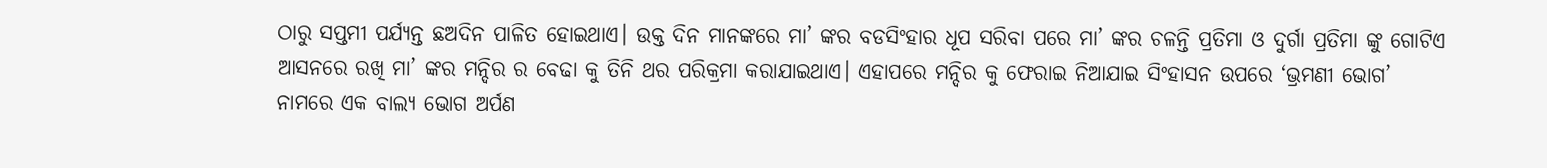ଠାରୁ ସପ୍ତମୀ ପର୍ଯ୍ୟନ୍ତ ଛଅଦିନ ପାଳିତ ହୋଇଥାଏ। ଉକ୍ତ ଦିନ ମାନଙ୍କରେ ମା’ ଙ୍କର ବଡସିଂହାର ଧୂପ ସରିବା ପରେ ମା’ ଙ୍କର ଚଳନ୍ତି ପ୍ରତିମା ଓ ଦୁର୍ଗା ପ୍ରତିମା ଙ୍କୁ ଗୋଟିଏ ଆସନରେ ରଖି ମା’ ଙ୍କର ମନ୍ଦିର ର ବେଢା କୁ ତିନି ଥର ପରିକ୍ରମା କରାଯାଇଥାଏ। ଏହାପରେ ମନ୍ଦିର କୁ ଫେରାଇ ନିଆଯାଇ ସିଂହାସନ ଉପରେ ‘ଭ୍ରମଣୀ ଭୋଗ’ ନାମରେ ଏକ ବାଲ୍ୟ ଭୋଗ ଅର୍ପଣ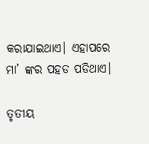କରାଯାଇଥାଏ। ଏହାପରେ ମା’ ଙ୍କର ପହଡ ପଡିଥାଏ।

ତୃତୀୟ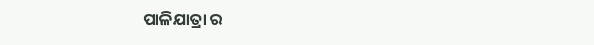ପାଳିଯାତ୍ରା ର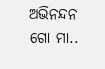ଅଭିନନ୍ଦନ ଗୋ ମା..